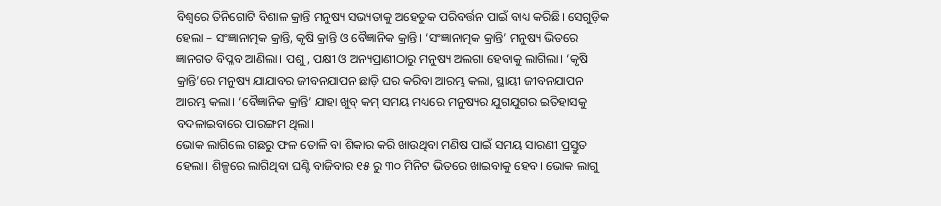ବିଶ୍ୱରେ ତିନିଗୋଟି ବିଶାଳ କ୍ରାନ୍ତି ମନୁଷ୍ୟ ସଭ୍ୟତାକୁ ଅହେତୁକ ପରିବର୍ତ୍ତନ ପାଇଁ ବାଧ୍ୟ କରିଛି। ସେଗୁଡ଼ିକ ହେଲା – ସଂଜ୍ଞାନାତ୍ମକ କ୍ରାନ୍ତି, କୃଷି କ୍ରାନ୍ତି ଓ ବୈଜ୍ଞାନିକ କ୍ରାନ୍ତି। ‘ସଂଜ୍ଞାନାତ୍ମକ କ୍ରାନ୍ତି’ ମନୁଷ୍ୟ ଭିତରେ ଜ୍ଞାନଗତ ବିପ୍ଳବ ଆଣିଲା। ପଶୁ, ପକ୍ଷୀ ଓ ଅନ୍ୟପ୍ରାଣୀଠାରୁ ମନୁଷ୍ୟ ଅଲଗା ହେବାକୁ ଲାଗିଲା। ‘କୃଷି କ୍ରାନ୍ତି’ରେ ମନୁଷ୍ୟ ଯାଯାବର ଜୀବନଯାପନ ଛାଡ଼ି ଘର କରିବା ଆରମ୍ଭ କଲା, ସ୍ଥାୟୀ ଜୀବନଯାପନ ଆରମ୍ଭ କଲା। ‘ବୈଜ୍ଞାନିକ କ୍ରାନ୍ତି’ ଯାହା ଖୁବ୍ କମ୍ ସମୟ ମଧ୍ୟରେ ମନୁଷ୍ୟର ଯୁଗଯୁଗର ଇତିହାସକୁ ବଦଳାଇବାରେ ପାରଙ୍ଗମ ଥିଲା।
ଭୋକ ଲାଗିଲେ ଗଛରୁ ଫଳ ତୋଳି ବା ଶିକାର କରି ଖାଉଥିବା ମଣିଷ ପାଇଁ ସମୟ ସାରଣୀ ପ୍ରସ୍ତୁତ ହେଲା। ଶିଳ୍ପରେ ଲାଗିଥିବା ଘଣ୍ଟି ବାଜିବାର ୧୫ ରୁ ୩୦ ମିନିଟ ଭିତରେ ଖାଇବାକୁ ହେବ। ଭୋକ ଲାଗୁ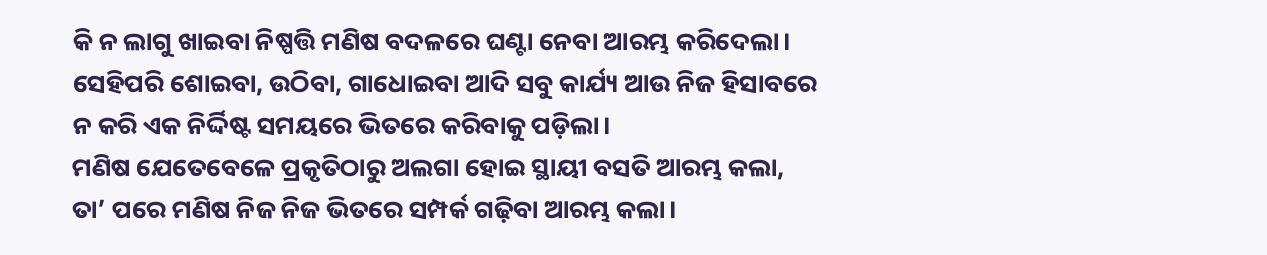କି ନ ଲାଗୁ ଖାଇବା ନିଷ୍ପତ୍ତି ମଣିଷ ବଦଳରେ ଘଣ୍ଟା ନେବା ଆରମ୍ଭ କରିଦେଲା। ସେହିପରି ଶୋଇବା, ଉଠିବା, ଗାଧୋଇବା ଆଦି ସବୁ କାର୍ଯ୍ୟ ଆଉ ନିଜ ହିସାବରେ ନ କରି ଏକ ନିର୍ଦ୍ଦିଷ୍ଟ ସମୟରେ ଭିତରେ କରିବାକୁ ପଡ଼ିଲା।
ମଣିଷ ଯେତେବେଳେ ପ୍ରକୃତିଠାରୁ ଅଲଗା ହୋଇ ସ୍ଥାୟୀ ବସତି ଆରମ୍ଭ କଲା, ତା’ ପରେ ମଣିଷ ନିଜ ନିଜ ଭିତରେ ସମ୍ପର୍କ ଗଢ଼ିବା ଆରମ୍ଭ କଲା।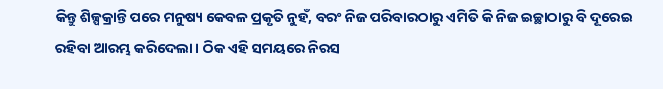କିନ୍ତୁ ଶିଳ୍ପକ୍ରାନ୍ତି ପରେ ମନୁଷ୍ୟ କେବଳ ପ୍ରକୃତି ନୁହଁ, ବରଂ ନିଜ ପରିବାରଠାରୁ ଏମିତି କି ନିଜ ଇଚ୍ଛାଠାରୁ ବି ଦୂରେଇ ରହିବା ଆରମ୍ଭ କରିଦେଲା। ଠିକ ଏହି ସମୟରେ ନିରସ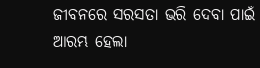ଜୀବନରେ ସରସତା ଭରି ଦେବା ପାଇଁ ଆରମ୍ଭ ହେଲା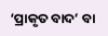‘ପ୍ରାକୃତ ବାଦ’ ବା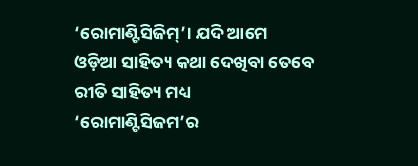‘ରୋମାଣ୍ଟିସିଜିମ୍’। ଯଦି ଆମେ ଓଡ଼ିଆ ସାହିତ୍ୟ କଥା ଦେଖିବା ତେବେ ରୀତି ସାହିତ୍ୟ ମଧ୍ୟ ‘ରୋମାଣ୍ଟିସିଜମ’ର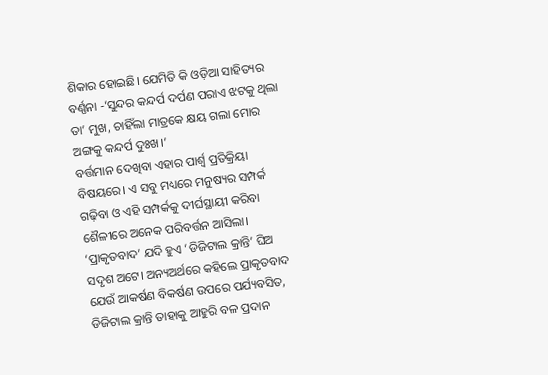ଶିକାର ହୋଇଛି। ଯେମିତି କି ଓଡ଼ିଆ ସାହିତ୍ୟର ବର୍ଣ୍ଣନା -‘ସୁନ୍ଦର କନ୍ଦର୍ପ ଦର୍ପଣ ପରାଏ ଝଟକୁ ଥିଲା ତା’ ମୁଖ, ଚାହିଁଲା ମାତ୍ରକେ କ୍ଷୟ ଗଲା ମୋର ଅଙ୍ଗକୁ କନ୍ଦର୍ପ ଦୁଃଖ।’
ବର୍ତ୍ତମାନ ଦେଖିବା ଏହାର ପାର୍ଶ୍ବ ପ୍ରତିକ୍ରିୟା ବିଷୟରେ। ଏ ସବୁ ମଧ୍ୟରେ ମନୁଷ୍ୟର ସମ୍ପର୍କ ଗଢ଼ିବା ଓ ଏହି ସମ୍ପର୍କକୁ ଦୀର୍ଘସ୍ଥାୟୀ କରିବା ଶୈଳୀରେ ଅନେକ ପରିବର୍ତ୍ତନ ଆସିଲା। ‘ପ୍ରାକୃତବାଦ’ ଯଦି ହୁଏ ‘ଡିଜିଟାଲ କ୍ରାନ୍ତି’ ଘିଅ ସଦୃଶ ଅଟେ। ଅନ୍ୟଅର୍ଥରେ କହିଲେ ପ୍ରାକୃତବାଦ ଯେଉଁ ଆକର୍ଷଣ ବିକର୍ଷଣ ଉପରେ ପର୍ଯ୍ୟବସିତ, ଡିଜିଟାଲ କ୍ରାନ୍ତି ତାହାକୁ ଆହୁରି ବଳ ପ୍ରଦାନ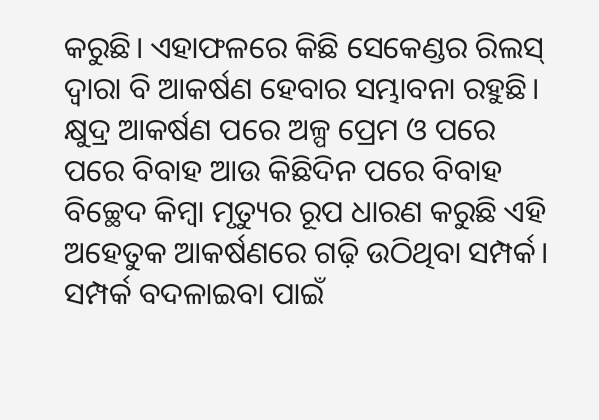କରୁଛି। ଏହାଫଳରେ କିଛି ସେକେଣ୍ଡର ରିଲସ୍ ଦ୍ୱାରା ବି ଆକର୍ଷଣ ହେବାର ସମ୍ଭାବନା ରହୁଛି। କ୍ଷୁଦ୍ର ଆକର୍ଷଣ ପରେ ଅଳ୍ପ ପ୍ରେମ ଓ ପରେ ପରେ ବିବାହ ଆଉ କିଛିଦିନ ପରେ ବିବାହ ବିଚ୍ଛେଦ କିମ୍ୱା ମୃତ୍ୟୁର ରୂପ ଧାରଣ କରୁଛି ଏହି ଅହେତୁକ ଆକର୍ଷଣରେ ଗଢ଼ି ଉଠିଥିବା ସମ୍ପର୍କ। ସମ୍ପର୍କ ବଦଳାଇବା ପାଇଁ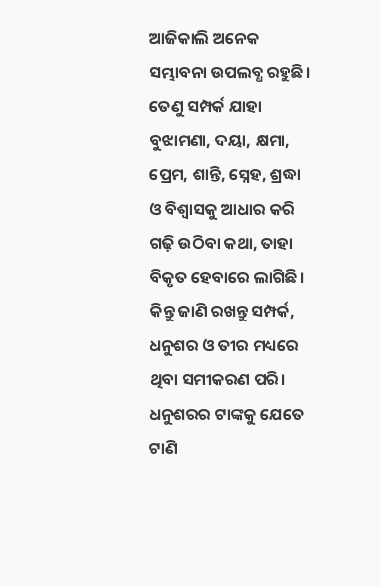ଆଜିକାଲି ଅନେକ ସମ୍ଭାବନା ଉପଲବ୍ଧ ରହୁଛି। ତେଣୁ ସମ୍ପର୍କ ଯାହା ବୁଝାମଣା, ଦୟା, କ୍ଷମା, ପ୍ରେମ, ଶାନ୍ତି, ସ୍ନେହ, ଶ୍ରଦ୍ଧା ଓ ବିଶ୍ୱାସକୁ ଆଧାର କରି ଗଢ଼ି ଉଠିବା କଥା, ତାହା ବିକୃତ ହେବାରେ ଲାଗିଛି। କିନ୍ତୁ ଜାଣି ରଖନ୍ତୁ ସମ୍ପର୍କ, ଧନୁଶର ଓ ତୀର ମଧ୍ୟରେ ଥିବା ସମୀକରଣ ପରି। ଧନୁଶରର ଟାଙ୍କକୁ ଯେତେ ଟାଣି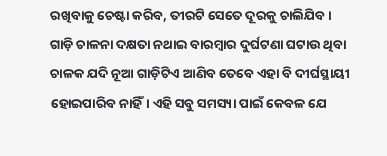ରଖିବାକୁ ଚେଷ୍ଟା କରିବ, ତୀରଟି ସେତେ ଦୂରକୁ ଚାଲିଯିବ।
ଗାଡ଼ି ଚାଳନା ଦକ୍ଷତା ନଥାଇ ବାରମ୍ୱାର ଦୁର୍ଘଟଣା ଘଟାଉ ଥିବା ଚାଳକ ଯଦି ନୂଆ ଗାଡ଼ିଟିଏ ଆଣିବ ତେବେ ଏହା ବି ଦୀର୍ଘସ୍ଥାୟୀ ହୋଇପାରିବ ନାହିଁ। ଏହି ସବୁ ସମସ୍ୟା ପାଇଁ କେବଳ ଯେ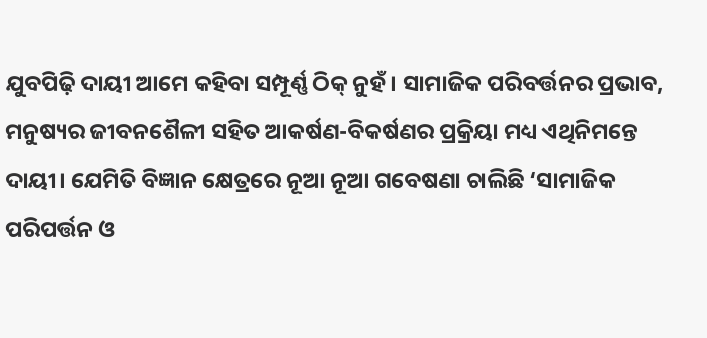ଯୁବପିଢ଼ି ଦାୟୀ ଆମେ କହିବା ସମ୍ପୂର୍ଣ୍ଣ ଠିକ୍ ନୁହଁ। ସାମାଜିକ ପରିବର୍ତ୍ତନର ପ୍ରଭାବ, ମନୁଷ୍ୟର ଜୀବନଶୈଳୀ ସହିତ ଆକର୍ଷଣ-ବିକର୍ଷଣର ପ୍ରକ୍ରିୟା ମଧ୍ୟ ଏଥିନିମନ୍ତେ ଦାୟୀ। ଯେମିତି ବିଜ୍ଞାନ କ୍ଷେତ୍ରରେ ନୂଆ ନୂଆ ଗବେଷଣା ଚାଲିଛି ‘ସାମାଜିକ ପରିପର୍ତ୍ତନ ଓ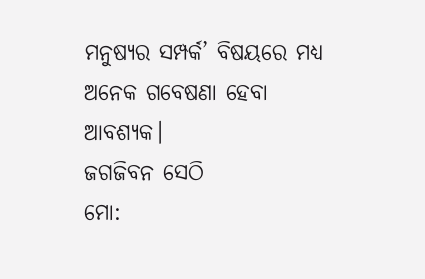ମନୁଷ୍ୟର ସମ୍ପର୍କ’ ବିଷୟରେ ମଧ୍ୟ ଅନେକ ଗବେଷଣା ହେବା ଆବଶ୍ୟକ।
ଜଗଜିବନ ସେଠି
ମୋ: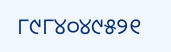୮୯୮୪୦୪୯୫୨୧